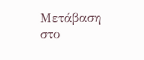Μετάβαση στο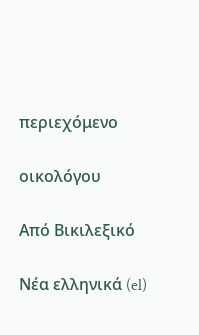περιεχόμενο

οικολόγου

Από Βικιλεξικό

Νέα ελληνικά (el)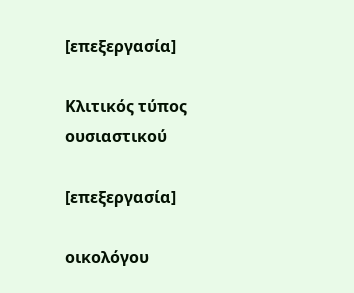[επεξεργασία]

Κλιτικός τύπος ουσιαστικού

[επεξεργασία]

οικολόγου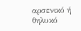αρσενικό ή θηλυκό